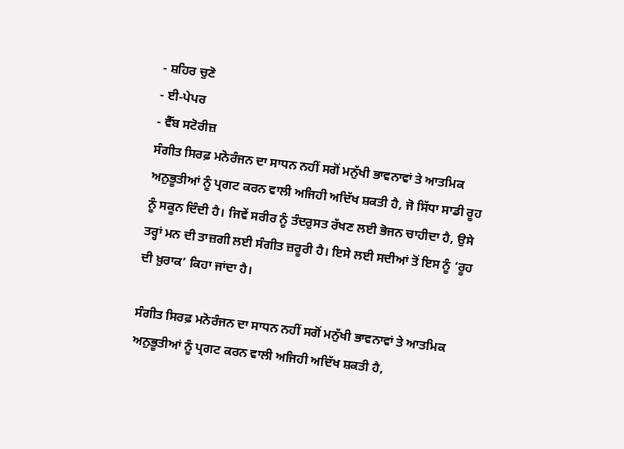- ਸ਼ਹਿਰ ਚੁਣੋ
- ਈ-ਪੇਪਰ
- ਵੈੱਬ ਸਟੋਰੀਜ਼
ਸੰਗੀਤ ਸਿਰਫ਼ ਮਨੋਰੰਜਨ ਦਾ ਸਾਧਨ ਨਹੀਂ ਸਗੋਂ ਮਨੁੱਖੀ ਭਾਵਨਾਵਾਂ ਤੇ ਆਤਮਿਕ ਅਨੁਭੂਤੀਆਂ ਨੂੰ ਪ੍ਰਗਟ ਕਰਨ ਵਾਲੀ ਅਜਿਹੀ ਅਦਿੱਖ ਸ਼ਕਤੀ ਹੈ, ਜੋ ਸਿੱਧਾ ਸਾਡੀ ਰੂਹ ਨੂੰ ਸਕੂਨ ਦਿੰਦੀ ਹੈ। ਜਿਵੇਂ ਸਰੀਰ ਨੂੰ ਤੰਦਰੁਸਤ ਰੱਖਣ ਲਈ ਭੋਜਨ ਚਾਹੀਦਾ ਹੈ, ਉਸੇ ਤਰ੍ਹਾਂ ਮਨ ਦੀ ਤਾਜ਼ਗੀ ਲਈ ਸੰਗੀਤ ਜ਼ਰੂਰੀ ਹੈ। ਇਸੇ ਲਈ ਸਦੀਆਂ ਤੋਂ ਇਸ ਨੂੰ ‘ਰੂਹ ਦੀ ਖ਼ੁਰਾਕ’ ਕਿਹਾ ਜਾਂਦਾ ਹੈ।

ਸੰਗੀਤ ਸਿਰਫ਼ ਮਨੋਰੰਜਨ ਦਾ ਸਾਧਨ ਨਹੀਂ ਸਗੋਂ ਮਨੁੱਖੀ ਭਾਵਨਾਵਾਂ ਤੇ ਆਤਮਿਕ ਅਨੁਭੂਤੀਆਂ ਨੂੰ ਪ੍ਰਗਟ ਕਰਨ ਵਾਲੀ ਅਜਿਹੀ ਅਦਿੱਖ ਸ਼ਕਤੀ ਹੈ,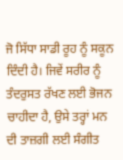ਜੋ ਸਿੱਧਾ ਸਾਡੀ ਰੂਹ ਨੂੰ ਸਕੂਨ ਦਿੰਦੀ ਹੈ। ਜਿਵੇਂ ਸਰੀਰ ਨੂੰ ਤੰਦਰੁਸਤ ਰੱਖਣ ਲਈ ਭੋਜਨ ਚਾਹੀਦਾ ਹੈ, ਉਸੇ ਤਰ੍ਹਾਂ ਮਨ ਦੀ ਤਾਜ਼ਗੀ ਲਈ ਸੰਗੀਤ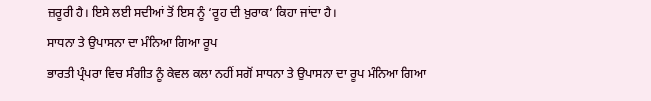ਜ਼ਰੂਰੀ ਹੈ। ਇਸੇ ਲਈ ਸਦੀਆਂ ਤੋਂ ਇਸ ਨੂੰ ‘ਰੂਹ ਦੀ ਖ਼ੁਰਾਕ’ ਕਿਹਾ ਜਾਂਦਾ ਹੈ।
ਸਾਧਨਾ ਤੇ ਉਪਾਸਨਾ ਦਾ ਮੰਨਿਆ ਗਿਆ ਰੂਪ
ਭਾਰਤੀ ਪ੍ਰੰਪਰਾ ਵਿਚ ਸੰਗੀਤ ਨੂੰ ਕੇਵਲ ਕਲਾ ਨਹੀਂ ਸਗੋਂ ਸਾਧਨਾ ਤੇ ਉਪਾਸਨਾ ਦਾ ਰੂਪ ਮੰਨਿਆ ਗਿਆ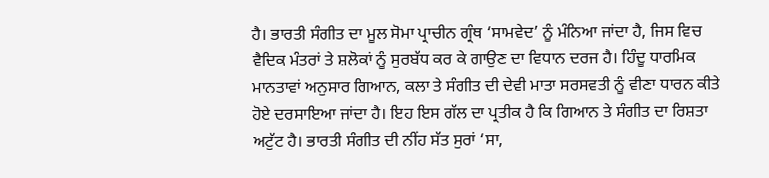ਹੈ। ਭਾਰਤੀ ਸੰਗੀਤ ਦਾ ਮੂਲ ਸੋਮਾ ਪ੍ਰਾਚੀਨ ਗ੍ਰੰਥ ‘ਸਾਮਵੇਦ’ ਨੂੰ ਮੰਨਿਆ ਜਾਂਦਾ ਹੈ, ਜਿਸ ਵਿਚ ਵੈਦਿਕ ਮੰਤਰਾਂ ਤੇ ਸ਼ਲੋਕਾਂ ਨੂੰ ਸੁਰਬੱਧ ਕਰ ਕੇ ਗਾਉਣ ਦਾ ਵਿਧਾਨ ਦਰਜ ਹੈ। ਹਿੰਦੂ ਧਾਰਮਿਕ ਮਾਨਤਾਵਾਂ ਅਨੁਸਾਰ ਗਿਆਨ, ਕਲਾ ਤੇ ਸੰਗੀਤ ਦੀ ਦੇਵੀ ਮਾਤਾ ਸਰਸਵਤੀ ਨੂੰ ਵੀਣਾ ਧਾਰਨ ਕੀਤੇ ਹੋਏ ਦਰਸਾਇਆ ਜਾਂਦਾ ਹੈ। ਇਹ ਇਸ ਗੱਲ ਦਾ ਪ੍ਰਤੀਕ ਹੈ ਕਿ ਗਿਆਨ ਤੇ ਸੰਗੀਤ ਦਾ ਰਿਸ਼ਤਾ ਅਟੁੱਟ ਹੈ। ਭਾਰਤੀ ਸੰਗੀਤ ਦੀ ਨੀਂਹ ਸੱਤ ਸੁਰਾਂ ‘ਸਾ,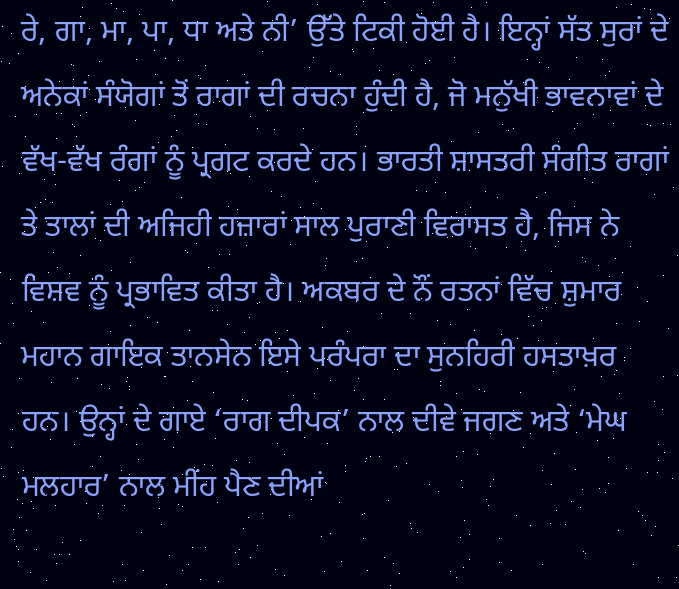ਰੇ, ਗਾ, ਮਾ, ਪਾ, ਧਾ ਅਤੇ ਨੀ’ ਉੱਤੇ ਟਿਕੀ ਹੋਈ ਹੈ। ਇਨ੍ਹਾਂ ਸੱਤ ਸੁਰਾਂ ਦੇ ਅਨੇਕਾਂ ਸੰਯੋਗਾਂ ਤੋਂ ਰਾਗਾਂ ਦੀ ਰਚਨਾ ਹੁੰਦੀ ਹੈ, ਜੋ ਮਨੁੱਖੀ ਭਾਵਨਾਵਾਂ ਦੇ ਵੱਖ-ਵੱਖ ਰੰਗਾਂ ਨੂੰ ਪ੍ਰਗਟ ਕਰਦੇ ਹਨ। ਭਾਰਤੀ ਸ਼ਾਸਤਰੀ ਸੰਗੀਤ ਰਾਗਾਂ ਤੇ ਤਾਲਾਂ ਦੀ ਅਜਿਹੀ ਹਜ਼ਾਰਾਂ ਸਾਲ ਪੁਰਾਣੀ ਵਿਰਾਸਤ ਹੈ, ਜਿਸ ਨੇ ਵਿਸ਼ਵ ਨੂੰ ਪ੍ਰਭਾਵਿਤ ਕੀਤਾ ਹੈ। ਅਕਬਰ ਦੇ ਨੌਂ ਰਤਨਾਂ ਵਿੱਚ ਸ਼ੁਮਾਰ ਮਹਾਨ ਗਾਇਕ ਤਾਨਸੇਨ ਇਸੇ ਪਰੰਪਰਾ ਦਾ ਸੁਨਹਿਰੀ ਹਸਤਾਖ਼ਰ ਹਨ। ਉਨ੍ਹਾਂ ਦੇ ਗਾਏ ‘ਰਾਗ ਦੀਪਕ’ ਨਾਲ ਦੀਵੇ ਜਗਣ ਅਤੇ ‘ਮੇਘ ਮਲਹਾਰ’ ਨਾਲ ਮੀਂਹ ਪੈਣ ਦੀਆਂ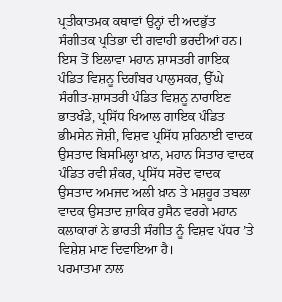ਪ੍ਰਤੀਕਾਤਮਕ ਕਥਾਵਾਂ ਉਨ੍ਹਾਂ ਦੀ ਅਦਭੁੱਤ ਸੰਗੀਤਕ ਪ੍ਰਤਿਭਾ ਦੀ ਗਵਾਹੀ ਭਰਦੀਆਂ ਹਨ। ਇਸ ਤੋਂ ਇਲਾਵਾ ਮਹਾਨ ਸ਼ਾਸਤਰੀ ਗਾਇਕ ਪੰਡਿਤ ਵਿਸ਼ਨੂ ਦਿਗੰਬਰ ਪਾਲੁਸਕਰ, ਉੱਘੇ ਸੰਗੀਤ-ਸ਼ਾਸਤਰੀ ਪੰਡਿਤ ਵਿਸ਼ਨੂ ਨਾਰਾਇਣ ਭਾਤਖੰਡੇ, ਪ੍ਰਸਿੱਧ ਖਿਆਲ ਗਾਇਕ ਪੰਡਿਤ ਭੀਮਸੇਨ ਜੋਸ਼ੀ, ਵਿਸ਼ਵ ਪ੍ਰਸਿੱਧ ਸ਼ਹਿਨਾਈ ਵਾਦਕ ਉਸਤਾਦ ਬਿਸਮਿਲ੍ਹਾ ਖ਼ਾਨ, ਮਹਾਨ ਸਿਤਾਰ ਵਾਦਕ ਪੰਡਿਤ ਰਵੀ ਸ਼ੰਕਰ, ਪ੍ਰਸਿੱਧ ਸਰੋਦ ਵਾਦਕ ਉਸਤਾਦ ਅਮਜਦ ਅਲੀ ਖ਼ਾਨ ਤੇ ਮਸ਼ਹੂਰ ਤਬਲਾ ਵਾਦਕ ਉਸਤਾਦ ਜ਼ਾਕਿਰ ਹੁਸੈਨ ਵਰਗੇ ਮਹਾਨ ਕਲਾਕਾਰਾਂ ਨੇ ਭਾਰਤੀ ਸੰਗੀਤ ਨੂੰ ਵਿਸ਼ਵ ਪੱਧਰ ’ਤੇ ਵਿਸ਼ੇਸ਼ ਮਾਣ ਦਿਵਾਇਆ ਹੈ।
ਪਰਮਾਤਮਾ ਨਾਲ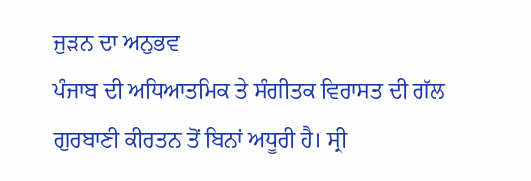ਜੁੜਨ ਦਾ ਅਨੁਭਵ
ਪੰਜਾਬ ਦੀ ਅਧਿਆਤਮਿਕ ਤੇ ਸੰਗੀਤਕ ਵਿਰਾਸਤ ਦੀ ਗੱਲ ਗੁਰਬਾਣੀ ਕੀਰਤਨ ਤੋਂ ਬਿਨਾਂ ਅਧੂਰੀ ਹੈ। ਸ੍ਰੀ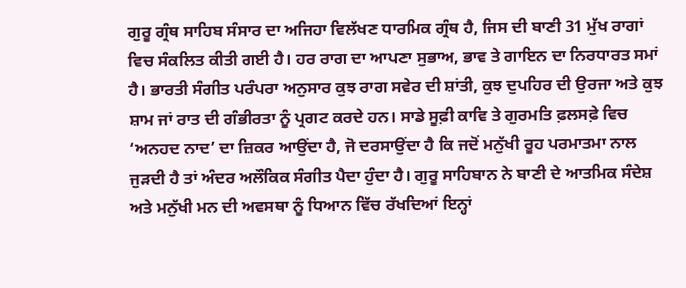ਗੁਰੂ ਗ੍ਰੰਥ ਸਾਹਿਬ ਸੰਸਾਰ ਦਾ ਅਜਿਹਾ ਵਿਲੱਖਣ ਧਾਰਮਿਕ ਗ੍ਰੰਥ ਹੈ, ਜਿਸ ਦੀ ਬਾਣੀ 31 ਮੁੱਖ ਰਾਗਾਂ ਵਿਚ ਸੰਕਲਿਤ ਕੀਤੀ ਗਈ ਹੈ। ਹਰ ਰਾਗ ਦਾ ਆਪਣਾ ਸੁਭਾਅ, ਭਾਵ ਤੇ ਗਾਇਨ ਦਾ ਨਿਰਧਾਰਤ ਸਮਾਂ ਹੈ। ਭਾਰਤੀ ਸੰਗੀਤ ਪਰੰਪਰਾ ਅਨੁਸਾਰ ਕੁਝ ਰਾਗ ਸਵੇਰ ਦੀ ਸ਼ਾਂਤੀ, ਕੁਝ ਦੁਪਹਿਰ ਦੀ ਉਰਜਾ ਅਤੇ ਕੁਝ ਸ਼ਾਮ ਜਾਂ ਰਾਤ ਦੀ ਗੰਭੀਰਤਾ ਨੂੰ ਪ੍ਰਗਟ ਕਰਦੇ ਹਨ। ਸਾਡੇ ਸੂਫ਼ੀ ਕਾਵਿ ਤੇ ਗੁਰਮਤਿ ਫ਼ਲਸਫ਼ੇ ਵਿਚ ‘ਅਨਹਦ ਨਾਦ’ ਦਾ ਜ਼ਿਕਰ ਆਉਂਦਾ ਹੈ, ਜੋ ਦਰਸਾਉਂਦਾ ਹੈ ਕਿ ਜਦੋਂ ਮਨੁੱਖੀ ਰੂਹ ਪਰਮਾਤਮਾ ਨਾਲ ਜੁੜਦੀ ਹੈ ਤਾਂ ਅੰਦਰ ਅਲੌਕਿਕ ਸੰਗੀਤ ਪੈਦਾ ਹੁੰਦਾ ਹੈ। ਗੁਰੂ ਸਾਹਿਬਾਨ ਨੇ ਬਾਣੀ ਦੇ ਆਤਮਿਕ ਸੰਦੇਸ਼ ਅਤੇ ਮਨੁੱਖੀ ਮਨ ਦੀ ਅਵਸਥਾ ਨੂੰ ਧਿਆਨ ਵਿੱਚ ਰੱਖਦਿਆਂ ਇਨ੍ਹਾਂ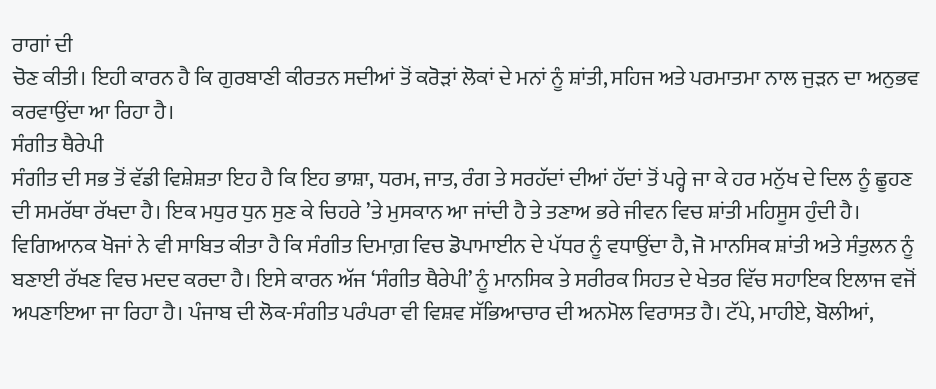ਰਾਗਾਂ ਦੀ
ਚੋਣ ਕੀਤੀ। ਇਹੀ ਕਾਰਨ ਹੈ ਕਿ ਗੁਰਬਾਣੀ ਕੀਰਤਨ ਸਦੀਆਂ ਤੋਂ ਕਰੋੜਾਂ ਲੋਕਾਂ ਦੇ ਮਨਾਂ ਨੂੰ ਸ਼ਾਂਤੀ, ਸਹਿਜ ਅਤੇ ਪਰਮਾਤਮਾ ਨਾਲ ਜੁੜਨ ਦਾ ਅਨੁਭਵ ਕਰਵਾਉਂਦਾ ਆ ਰਿਹਾ ਹੈ।
ਸੰਗੀਤ ਥੈਰੇਪੀ
ਸੰਗੀਤ ਦੀ ਸਭ ਤੋਂ ਵੱਡੀ ਵਿਸ਼ੇਸ਼ਤਾ ਇਹ ਹੈ ਕਿ ਇਹ ਭਾਸ਼ਾ, ਧਰਮ, ਜਾਤ, ਰੰਗ ਤੇ ਸਰਹੱਦਾਂ ਦੀਆਂ ਹੱਦਾਂ ਤੋਂ ਪਰ੍ਹੇ ਜਾ ਕੇ ਹਰ ਮਨੁੱਖ ਦੇ ਦਿਲ ਨੂੰ ਛੂਹਣ ਦੀ ਸਮਰੱਥਾ ਰੱਖਦਾ ਹੈ। ਇਕ ਮਧੁਰ ਧੁਨ ਸੁਣ ਕੇ ਚਿਹਰੇ ’ਤੇ ਮੁਸਕਾਨ ਆ ਜਾਂਦੀ ਹੈ ਤੇ ਤਣਾਅ ਭਰੇ ਜੀਵਨ ਵਿਚ ਸ਼ਾਂਤੀ ਮਹਿਸੂਸ ਹੁੰਦੀ ਹੈ। ਵਿਗਿਆਨਕ ਖੋਜਾਂ ਨੇ ਵੀ ਸਾਬਿਤ ਕੀਤਾ ਹੈ ਕਿ ਸੰਗੀਤ ਦਿਮਾਗ਼ ਵਿਚ ਡੋਪਾਮਾਈਨ ਦੇ ਪੱਧਰ ਨੂੰ ਵਧਾਉਂਦਾ ਹੈ, ਜੋ ਮਾਨਸਿਕ ਸ਼ਾਂਤੀ ਅਤੇ ਸੰਤੁਲਨ ਨੂੰ ਬਣਾਈ ਰੱਖਣ ਵਿਚ ਮਦਦ ਕਰਦਾ ਹੈ। ਇਸੇ ਕਾਰਨ ਅੱਜ ‘ਸੰਗੀਤ ਥੈਰੇਪੀ’ ਨੂੰ ਮਾਨਸਿਕ ਤੇ ਸਰੀਰਕ ਸਿਹਤ ਦੇ ਖੇਤਰ ਵਿੱਚ ਸਹਾਇਕ ਇਲਾਜ ਵਜੋਂ ਅਪਣਾਇਆ ਜਾ ਰਿਹਾ ਹੈ। ਪੰਜਾਬ ਦੀ ਲੋਕ-ਸੰਗੀਤ ਪਰੰਪਰਾ ਵੀ ਵਿਸ਼ਵ ਸੱਭਿਆਚਾਰ ਦੀ ਅਨਮੋਲ ਵਿਰਾਸਤ ਹੈ। ਟੱਪੇ, ਮਾਹੀਏ, ਬੋਲੀਆਂ,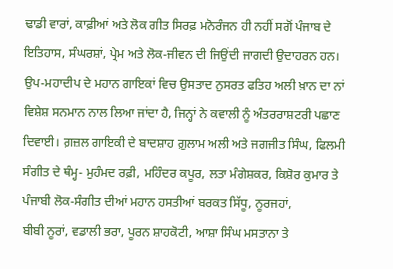ਢਾਡੀ ਵਾਰਾਂ, ਕਾਫ਼ੀਆਂ ਅਤੇ ਲੋਕ ਗੀਤ ਸਿਰਫ਼ ਮਨੋਰੰਜਨ ਹੀ ਨਹੀਂ ਸਗੋਂ ਪੰਜਾਬ ਦੇ ਇਤਿਹਾਸ, ਸੰਘਰਸ਼ਾਂ, ਪ੍ਰੇਮ ਅਤੇ ਲੋਕ-ਜੀਵਨ ਦੀ ਜਿਉਂਦੀ ਜਾਗਦੀ ਉਦਾਹਰਨ ਹਨ। ਉਪ-ਮਹਾਦੀਪ ਦੇ ਮਹਾਨ ਗਾਇਕਾਂ ਵਿਚ ਉਸਤਾਦ ਨੁਸਰਤ ਫਤਿਹ ਅਲੀ ਖ਼ਾਨ ਦਾ ਨਾਂ ਵਿਸ਼ੇਸ਼ ਸਨਮਾਨ ਨਾਲ ਲਿਆ ਜਾਂਦਾ ਹੈ, ਜਿਨ੍ਹਾਂ ਨੇ ਕਵਾਲੀ ਨੂੰ ਅੰਤਰਰਾਸ਼ਟਰੀ ਪਛਾਣ ਦਿਵਾਈ। ਗ਼ਜ਼ਲ ਗਾਇਕੀ ਦੇ ਬਾਦਸ਼ਾਹ ਗ਼ੁਲਾਮ ਅਲੀ ਅਤੇ ਜਗਜੀਤ ਸਿੰਘ, ਫਿਲਮੀ ਸੰਗੀਤ ਦੇ ਥੰਮ੍ਹ- ਮੁਹੰਮਦ ਰਫ਼ੀ, ਮਹਿੰਦਰ ਕਪੂਰ, ਲਤਾ ਮੰਗੇਸ਼ਕਰ, ਕਿਸ਼ੋਰ ਕੁਮਾਰ ਤੇ ਪੰਜਾਬੀ ਲੋਕ-ਸੰਗੀਤ ਦੀਆਂ ਮਹਾਨ ਹਸਤੀਆਂ ਬਰਕਤ ਸਿੱਧੂ, ਨੂਰਜਹਾਂ,
ਬੀਬੀ ਨੂਰਾਂ, ਵਡਾਲੀ ਭਰਾ, ਪੂਰਨ ਸ਼ਾਹਕੋਟੀ, ਆਸ਼ਾ ਸਿੰਘ ਮਸਤਾਨਾ ਤੇ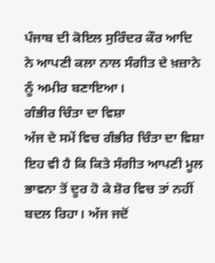ਪੰਜਾਬ ਦੀ ਕੋਇਲ ਸੁਰਿੰਦਰ ਕੌਰ ਆਦਿ ਨੇ ਆਪਣੀ ਕਲਾ ਨਾਲ ਸੰਗੀਤ ਦੇ ਖ਼ਜ਼ਾਨੇ ਨੂੰ ਅਮੀਰ ਬਣਾਇਆ।
ਗੰਭੀਰ ਚਿੰਤਾ ਦਾ ਵਿਸ਼ਾ
ਅੱਜ ਦੇ ਸਮੇਂ ਵਿਚ ਗੰਭੀਰ ਚਿੰਤਾ ਦਾ ਵਿਸ਼ਾ ਇਹ ਵੀ ਹੈ ਕਿ ਕਿਤੇ ਸੰਗੀਤ ਆਪਣੀ ਮੂਲ ਭਾਵਨਾ ਤੋਂ ਦੂਰ ਹੋ ਕੇ ਸ਼ੋਰ ਵਿਚ ਤਾਂ ਨਹੀਂ ਬਦਲ ਰਿਹਾ। ਅੱਜ ਜਦੋਂ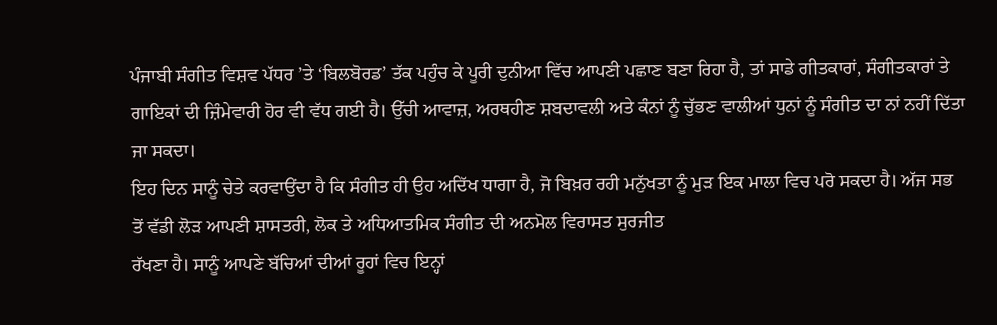ਪੰਜਾਬੀ ਸੰਗੀਤ ਵਿਸ਼ਵ ਪੱਧਰ ’ਤੇ ‘ਬਿਲਬੋਰਡ’ ਤੱਕ ਪਹੁੰਚ ਕੇ ਪੂਰੀ ਦੁਨੀਆ ਵਿੱਚ ਆਪਣੀ ਪਛਾਣ ਬਣਾ ਰਿਹਾ ਹੈ, ਤਾਂ ਸਾਡੇ ਗੀਤਕਾਰਾਂ, ਸੰਗੀਤਕਾਰਾਂ ਤੇ ਗਾਇਕਾਂ ਦੀ ਜ਼ਿੰਮੇਵਾਰੀ ਹੋਰ ਵੀ ਵੱਧ ਗਈ ਹੈ। ਉੱਚੀ ਆਵਾਜ਼, ਅਰਥਹੀਣ ਸ਼ਬਦਾਵਲੀ ਅਤੇ ਕੰਨਾਂ ਨੂੰ ਚੁੱਭਣ ਵਾਲੀਆਂ ਧੁਨਾਂ ਨੂੰ ਸੰਗੀਤ ਦਾ ਨਾਂ ਨਹੀਂ ਦਿੱਤਾ ਜਾ ਸਕਦਾ।
ਇਹ ਦਿਨ ਸਾਨੂੰ ਚੇਤੇ ਕਰਵਾਉਂਦਾ ਹੈ ਕਿ ਸੰਗੀਤ ਹੀ ਉਹ ਅਦਿੱਖ ਧਾਗਾ ਹੈ, ਜੋ ਬਿਖ਼ਰ ਰਹੀ ਮਨੁੱਖਤਾ ਨੂੰ ਮੁੜ ਇਕ ਮਾਲਾ ਵਿਚ ਪਰੋ ਸਕਦਾ ਹੈ। ਅੱਜ ਸਭ ਤੋਂ ਵੱਡੀ ਲੋੜ ਆਪਣੀ ਸ਼ਾਸਤਰੀ, ਲੋਕ ਤੇ ਅਧਿਆਤਮਿਕ ਸੰਗੀਤ ਦੀ ਅਨਮੋਲ ਵਿਰਾਸਤ ਸੁਰਜੀਤ
ਰੱਖਣਾ ਹੈ। ਸਾਨੂੰ ਆਪਣੇ ਬੱਚਿਆਂ ਦੀਆਂ ਰੂਹਾਂ ਵਿਚ ਇਨ੍ਹਾਂ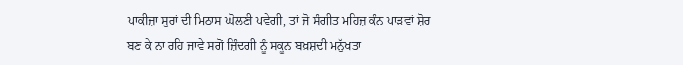ਪਾਕੀਜ਼ਾ ਸੁਰਾਂ ਦੀ ਮਿਠਾਸ ਘੋਲਣੀ ਪਵੇਗੀ, ਤਾਂ ਜੋ ਸੰਗੀਤ ਮਹਿਜ਼ ਕੰਨ ਪਾੜਵਾਂ ਸ਼ੋਰ ਬਣ ਕੇ ਨਾ ਰਹਿ ਜਾਵੇ ਸਗੋਂ ਜ਼ਿੰਦਗੀ ਨੂੰ ਸਕੂਨ ਬਖ਼ਸ਼ਦੀ ਮਨੁੱਖਤਾ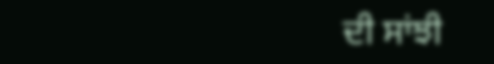ਦੀ ਸਾਂਝੀ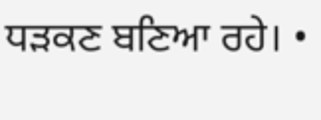ਧੜਕਣ ਬਣਿਆ ਰਹੇ। •